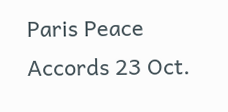Paris Peace Accords 23 Oct.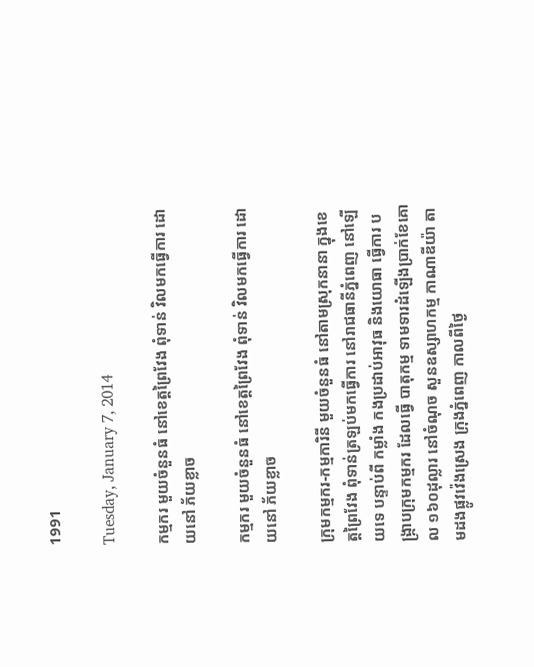1991

Tuesday, January 7, 2014

កម្មករ មួយចំនួនធំ នៅខេត្តព្រៃវែង ពុំទាន់ វិលមកធ្វើការ ដោយនៅ ភ័យខ្លាច

កម្មករ មួយចំនួនធំ នៅខេត្តព្រៃវែង ពុំទាន់ វិលមកធ្វើការ ដោយនៅ ភ័យខ្លាច

ក្រុមកម្មករ-កម្មការិនី មួយចំនួនធំ នៅតាមស្រុកនានា ក្នុងខេត្តព្រៃវែង ពុំទាន់ត្រឡប់មកធ្វើការ នៅរាជធានីភ្នំពេញ នៅឡើយទេ បន្ទាប់ពី កម្លាំង កងប្រដាប់អាវុធ និងយោធា ធ្វើការ បង្ក្រាបក្រុមកម្មករ ដែលធ្វើ បាតុកម្ម ទាមទារដំឡើងប្រាក់ខែគោល ១៦០ដុល្លារ នៅចំណុច សួនឧស្សាហកម្ម កាណាឌីយ៉ា តាមដងផ្លូវវ៉េងស្រេង ក្រុងភ្នំពេញ កាលពីថ្ងៃ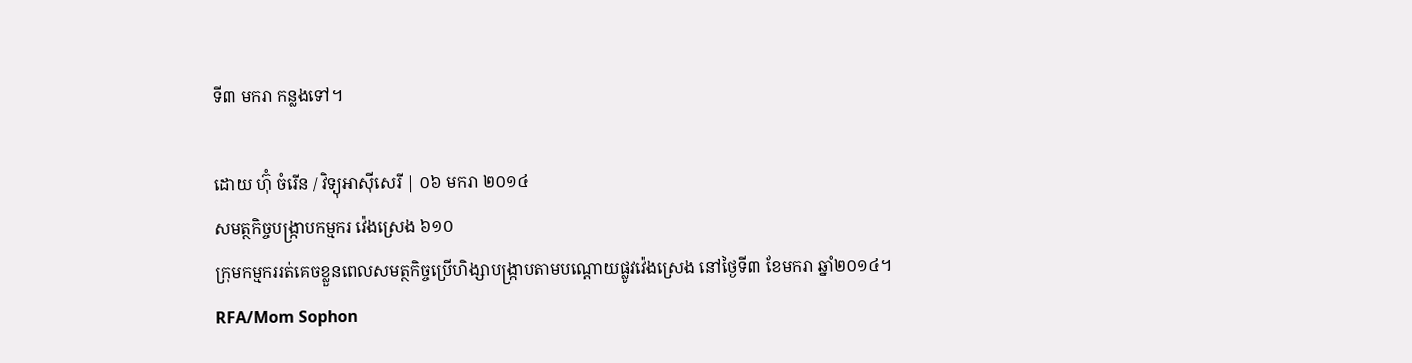ទី៣ មករា កន្លងទៅ។

ដោយ ហ៊ុំ ចំរើន / វិទ្យុអាស៊ីសេរី | ០៦ មករា ២០១៤
សមត្ថកិច្ចបង្ក្រាបកម្មករ វ៉េងស្រេង ៦១០
ក្រុមកម្មកររត់គេចខ្លួនពេលសមត្ថកិច្ចប្រើហិង្សាបង្ក្រាបតាមបណ្ដោយផ្លូវវ៉េងស្រេង នៅថ្ងៃទី៣ ខែមករា ឆ្នាំ២០១៤។
RFA/Mom Sophon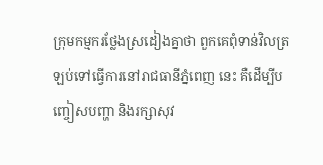ក្រុមកម្មករថ្លែងស្រដៀងគ្នាថា ពួកគេពុំទាន់វិលត្រឡប់ទៅធ្វើការនៅរាជធានីភ្នំពេញ នេះ គឺដើម្បីបញ្ចៀសបញ្ហា និងរក្សាសុវ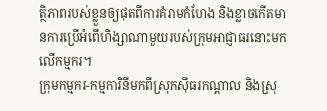ត្ថិភាពរបស់ខ្លួនឲ្យផុតពីការគំរាមកំហែង និងខ្លាចកើតមានការប្រើអំពើហិង្សាណាមួយរបស់ក្រុមអាជ្ញាធរនោះមកលើកម្មករ។
ក្រុមកម្មករ-កម្មការិនីមកពីស្រុកស៊ីធរកណ្ដាល និងស្រុ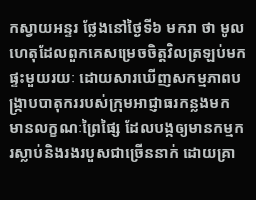កស្វាយអន្ទរ ថ្លែងនៅថ្ងៃទី៦ មករា ថា មូលហេតុដែលពួកគេសម្រេចចិត្តវិលត្រឡប់មកផ្ទះមួយរយៈ ដោយសារឃើញសកម្មភាពបង្ក្រាបបាតុកររបស់ក្រុមអាជ្ញាធរកន្លងមក មានលក្ខណៈព្រៃផ្សៃ ដែលបង្កឲ្យមានកម្មករស្លាប់និងរងរបួសជាច្រើននាក់ ដោយគ្រា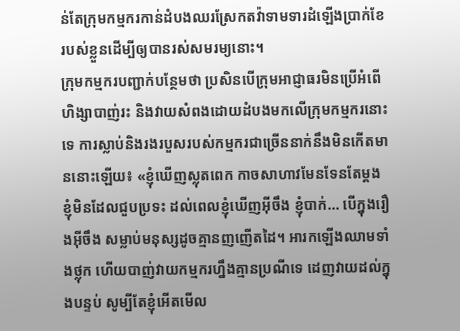ន់តែក្រុមកម្មករកាន់ដំបងឈរស្រែកតវ៉ាទាមទារដំឡើងប្រាក់ខែរបស់ខ្លួនដើម្បីឲ្យបានរស់សមរម្យនោះ។
ក្រុមកម្មករបញ្ជាក់បន្ថែមថា ប្រសិនបើក្រុមអាជ្ញាធរមិនប្រើអំពើហិង្សាបាញ់រះ និងវាយសំពងដោយដំបងមកលើក្រុមកម្មករនោះទេ ការស្លាប់និងរងរបួសរបស់កម្មករជាច្រើននាក់នឹងមិនកើតមាននោះឡើយ៖ «ខ្ញុំឃើញស្លុតពេក កាចសាហាវមែនទែនតែម្ដង ខ្ញុំមិនដែលជួបប្រទះ ដល់ពេលខ្ញុំឃើញអ៊ីចឹង ខ្ញុំបាក់... បើក្នុងរឿងអ៊ីចឹង សម្លាប់មនុស្សដូចគ្មានញញើតដៃ។ អារកឡើងឈាមទាំងថ្លុក ហើយបាញ់វាយកម្មករហ្នឹងគ្មានប្រណីទេ ដេញវាយដល់ក្នុងបន្ទប់ សូម្បីតែខ្ញុំអើតមើល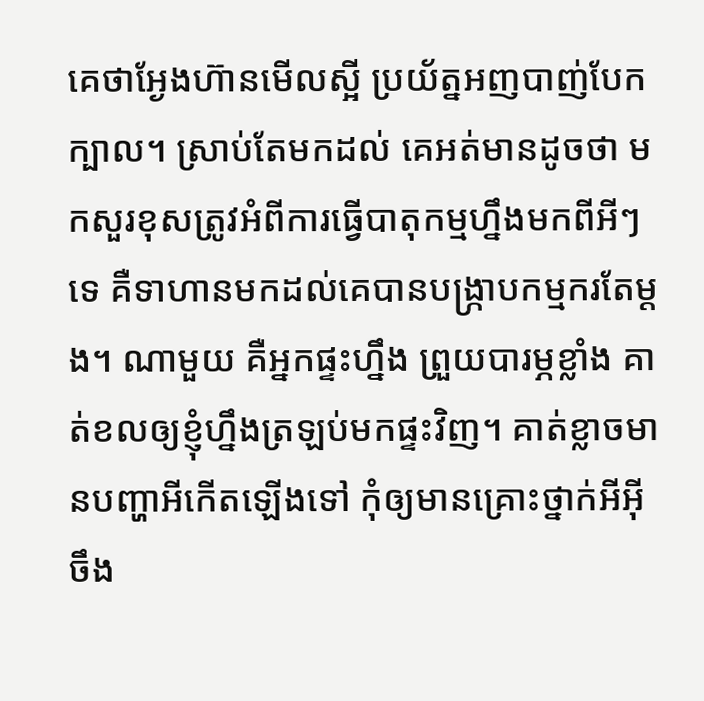គេថាអ្ងែងហ៊ានមើលស្អី ប្រយ័ត្នអញបាញ់បែកក្បាល។ ស្រាប់តែមកដល់ គេអត់មានដូចថា មកសួរខុសត្រូវអំពីការធ្វើបាតុកម្មហ្នឹងមកពីអីៗទេ គឺទាហានមកដល់គេបានបង្ក្រាបកម្មករតែម្ដង។ ណាមួយ គឺអ្នកផ្ទះហ្នឹង ព្រួយបារម្ភខ្លាំង គាត់ខលឲ្យខ្ញុំហ្នឹងត្រឡប់មកផ្ទះវិញ។ គាត់ខ្លាចមានបញ្ហាអីកើតឡើងទៅ កុំឲ្យមានគ្រោះថ្នាក់អីអ៊ីចឹង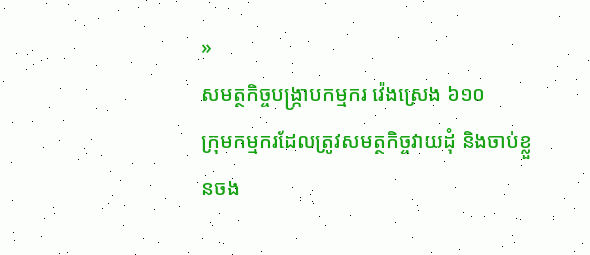»
សមត្ថកិច្ចបង្ក្រាបកម្មករ វ៉េងស្រេង ៦១០
ក្រុមកម្មករដែលត្រូវសមត្ថកិច្ចវាយដុំ និងចាប់ខ្លួនចង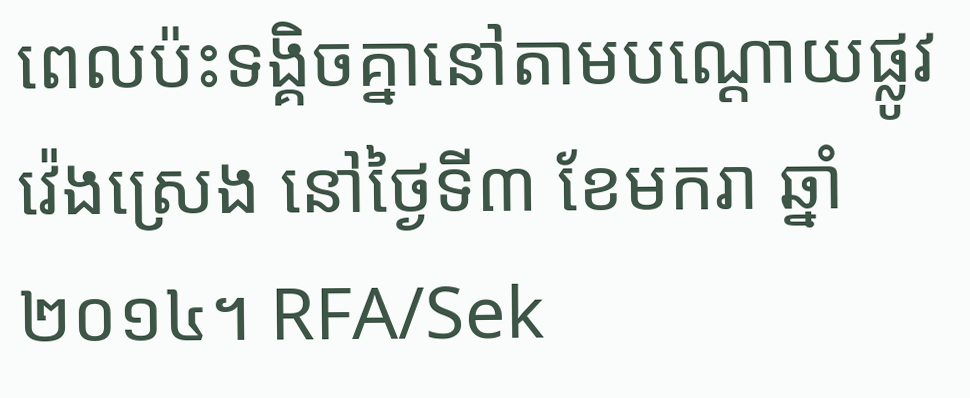ពេលប៉ះទង្គិចគ្នានៅតាមបណ្ដោយផ្លូវវ៉េងស្រេង នៅថ្ងៃទី៣ ខែមករា ឆ្នាំ២០១៤។ RFA/Sek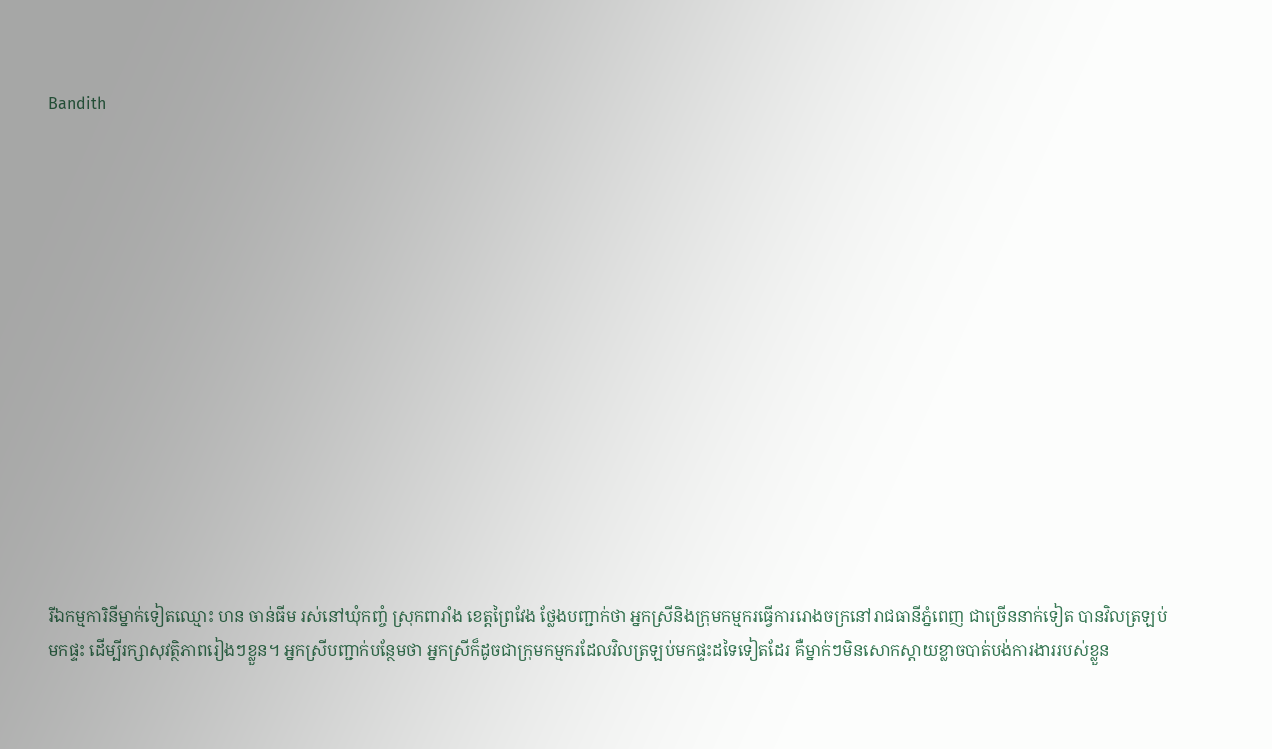Bandith














រីឯកម្មការិនីម្នាក់ទៀតឈ្មោះ ហន ចាន់ធីម រស់នៅឃុំកញ្ចំ ស្រុកពារាំង ខេត្តព្រៃវែង ថ្លែងបញ្ជាក់ថា អ្នកស្រីនិងក្រុមកម្មករធ្វើការរោងចក្រនៅរាជធានីភ្នំពេញ ជាច្រើននាក់ទៀត បានវិលត្រឡប់មកផ្ទះ ដើម្បីរក្សាសុវត្ថិភាពរៀងៗខ្លួន។ អ្នកស្រីបញ្ជាក់បន្ថែមថា អ្នកស្រីក៏ដូចជាក្រុមកម្មករដែលវិលត្រឡប់មកផ្ទះដទៃទៀតដែរ គឺម្នាក់ៗមិនសោកស្ដាយខ្លាចបាត់បង់ការងាររបស់ខ្លួន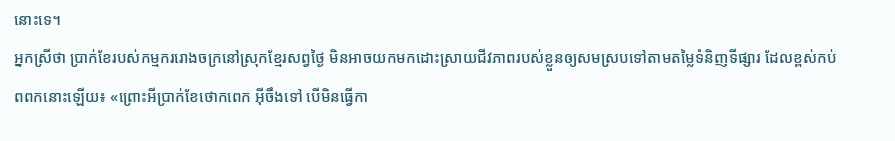នោះទេ។
អ្នកស្រីថា ប្រាក់ខែរបស់កម្មកររោងចក្រនៅស្រុកខ្មែរសព្វថ្ងៃ មិនអាចយកមកដោះស្រាយជីវភាពរបស់ខ្លួនឲ្យសមស្របទៅតាមតម្លៃទំនិញទីផ្សារ ដែលខ្ពស់កប់ពពកនោះឡើយ៖ «ព្រោះអីប្រាក់ខែថោកពេក អ៊ីចឹងទៅ បើមិនធ្វើកា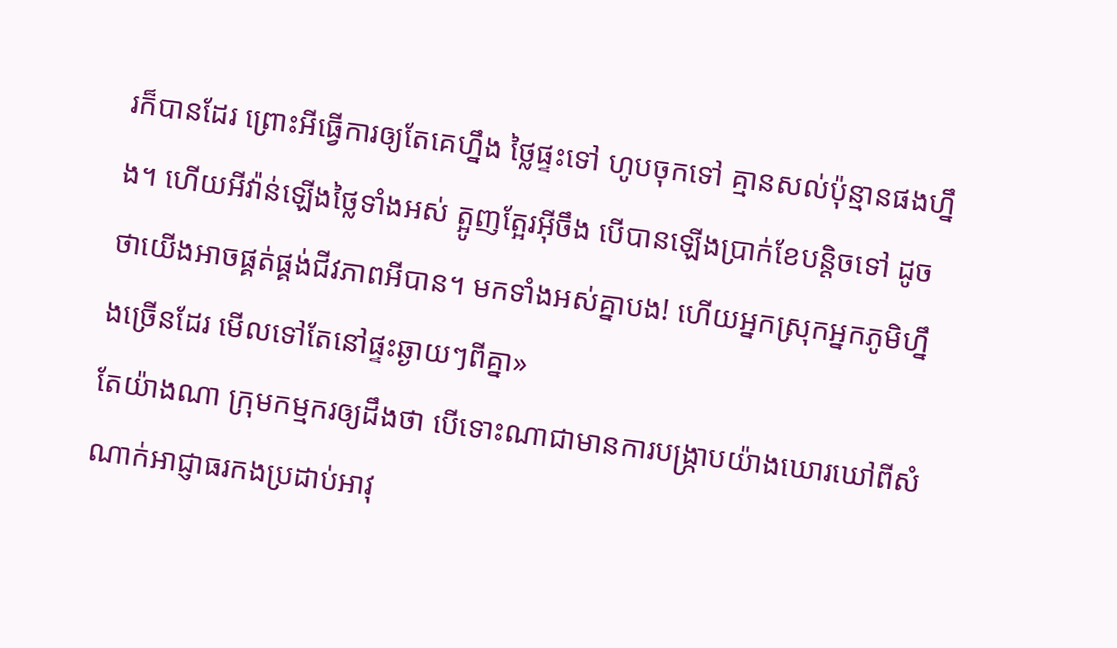រក៏បានដែរ ព្រោះអីធ្វើការឲ្យតែគេហ្នឹង ថ្លៃផ្ទះទៅ ហូបចុកទៅ គ្មានសល់ប៉ុន្មានផងហ្នឹង។ ហើយអីវ៉ាន់ឡើងថ្លៃទាំងអស់ ត្អូញត្អែរអ៊ីចឹង បើបានឡើងប្រាក់ខែបន្តិចទៅ ដូចថាយើងអាចផ្គត់ផ្គង់ជីវភាពអីបាន។ មកទាំងអស់គ្នាបង! ហើយអ្នកស្រុកអ្នកភូមិហ្នឹងច្រើនដែរ មើលទៅតែនៅផ្ទះឆ្ងាយៗពីគ្នា»
តែយ៉ាងណា ក្រុមកម្មករឲ្យដឹងថា បើទោះណាជាមានការបង្ក្រាបយ៉ាងឃោរឃៅពីសំណាក់អាជ្ញាធរកងប្រដាប់អាវុ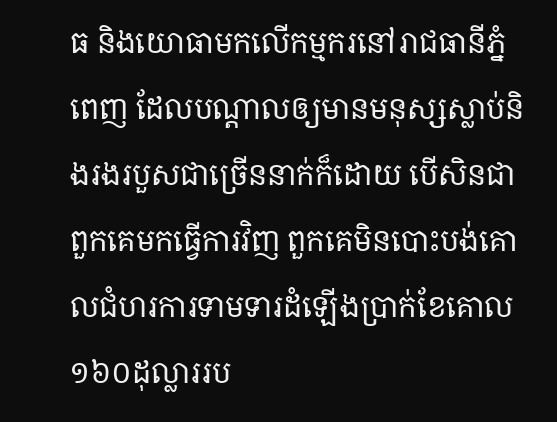ធ និងយោធាមកលើកម្មករនៅរាជធានីភ្នំពេញ ដែលបណ្ដាលឲ្យមានមនុស្សស្លាប់និងរងរបួសជាច្រើននាក់ក៏ដោយ បើសិនជាពួកគេមកធ្វើការវិញ ពួកគេមិនបោះបង់គោលជំហរការទាមទារដំឡើងប្រាក់ខែគោល ១៦០ដុល្លាររប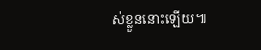ស់ខ្លួននោះឡើយ៕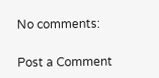No comments:

Post a Comment